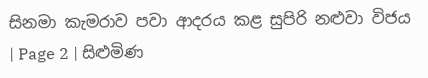සිනමා කැමරාව පවා ආදරය කළ සුපිරි නළුවා විජය | Page 2 | සිළුමිණ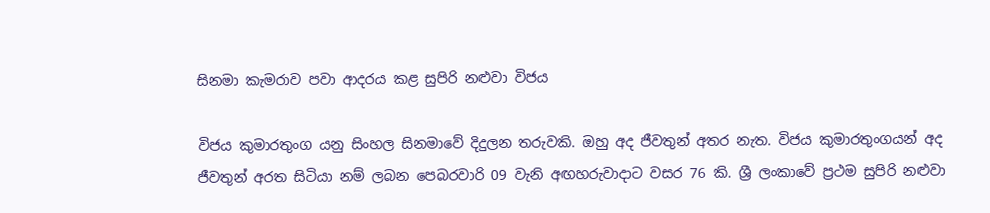සිනමා කැමරාව පවා ආදරය කළ සුපිරි නළුවා විජය

විජය කුමාරතුංග යනු සිංහල සිනමාවේ දිදුලන තරුවකි. ඔහු අද ජීවතුන් අතර නැත. විජය කුමාරතුංගයන් අද ජීවතුන් අරත සිටියා නම් ලබන පෙබරවාරි 09 වැනි අඟහරුවාදාට වසර 76 කි. ශ්‍රී ලංකාවේ ප්‍රථම සුපිරි නළුවා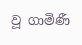වූ ගාමිණී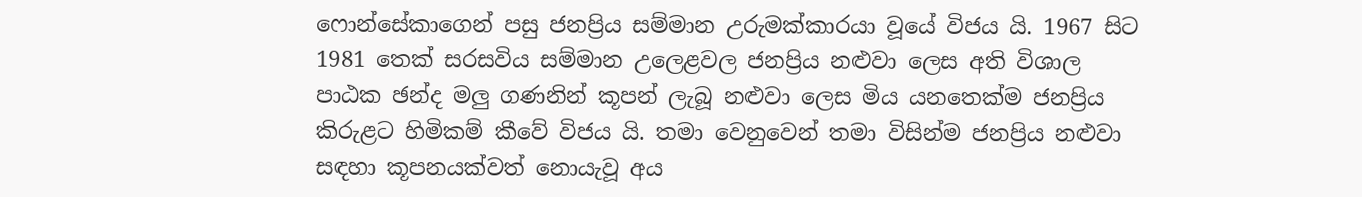ෆොන්සේකාගෙන් පසු ජනප්‍රිය සම්මාන උරුමක්කාරයා වූයේ විජය යි. 1967 සිට 1981 තෙක් සරසවිය සම්මාන උලෙළවල ජනප්‍රිය නළුවා ලෙස අති විශාල පාඨක ඡන්ද මලු ගණනින් කූපන් ලැබූ නළුවා ලෙස මිය යනතෙක්ම ජනප්‍රිය කිරුළට හිමිකම් කීවේ විජය යි. තමා වෙනුවෙන් තමා විසින්ම ජනප්‍රිය නළුවා සඳහා කූපනයක්වත් නොයැවූ අය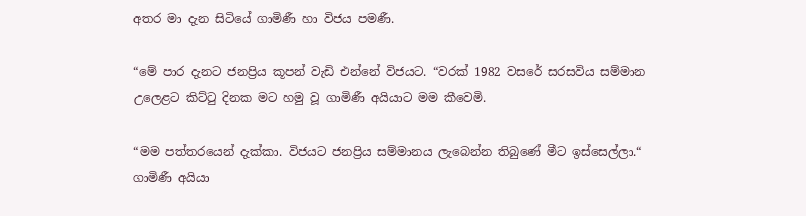අතර මා දැන සිටියේ ගාමිණී හා විජය පමණී.

“මේ පාර දැනට ජනප්‍රිය කූපන් වැඩි එන්නේ විජයට. “වරක් 1982 වසරේ සරසවිය සම්මාන උලෙළට කිට්ටු දිනක මට හමු වූ ගාමිණී අයියාට මම කීවෙමි.

“මම පත්තරයෙන් දැක්කා. විජයට ජනප්‍රිය සම්මානය ලැබෙන්න තිබුණේ මීට ඉස්සෙල්ලා.“ ගාමිණී අයියා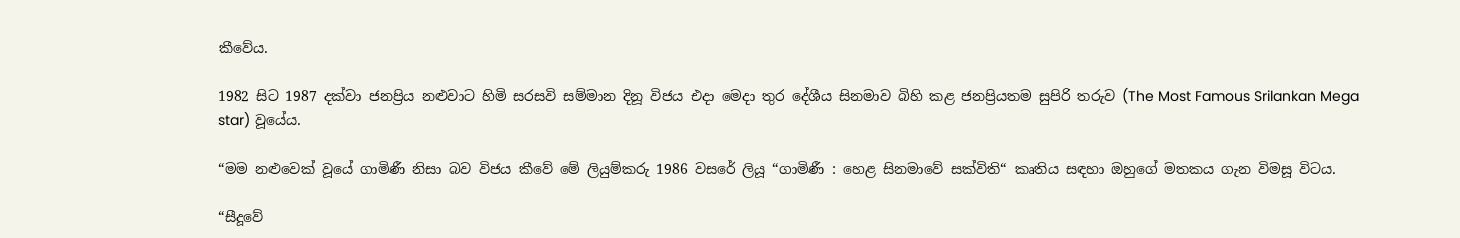කීවේය.

1982 සිට 1987 දක්වා ජනප්‍රිය නළුවාට හිමි සරසවි සම්මාන දිනූ විජය එදා මෙදා තුර දේශීය සිනමාව බිහි කළ ජනප්‍රියතම සුපිරි තරුව (The Most Famous Srilankan Mega star) වූයේය.

“මම නළුවෙක් වූයේ ගාමිණී නිසා බව විජය කීවේ මේ ලියුම්කරු 1986 වසරේ ලියූ “ගාමිණී : හෙළ සිනමාවේ සක්විති“ කෘතිය සඳහා ඔහුගේ මතකය ගැන විමසූ විටය.

“සීදූවේ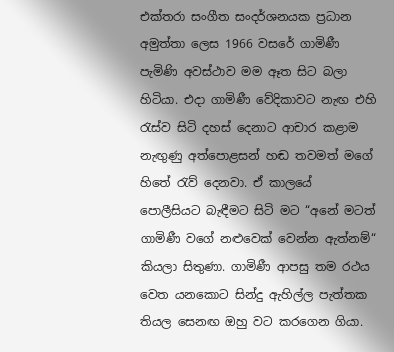එක්තරා සංගීත සංදර්ශනයක ප්‍රධාන අමුත්තා ලෙස 1966 වසරේ ගාමිණී පැමිණි අවස්ථාව මම ඈත සිට බලා හිටියා. එදා ගාමිණී වේදිකාවට නැඟ එහි රැස්ව සිටි දහස් දෙනාට ආචාර කළාම නැඟුණු අත්පොළසන් හඬ තවමත් මගේ හිතේ රැව් දෙනවා. ඒ කාලයේ පොලීසියට බැඳීමට සිටි මට “අනේ මටත් ගාමිණී වගේ නළුවෙක් වෙන්න ඇත්නම්“ කියලා සිතුණා. ගාමිණී ආපසු තම රථය වෙත යනකොට සින්දු ඇහිල්ල පැත්තක තියල සෙනඟ ඔහු වට කරගෙන ගියා.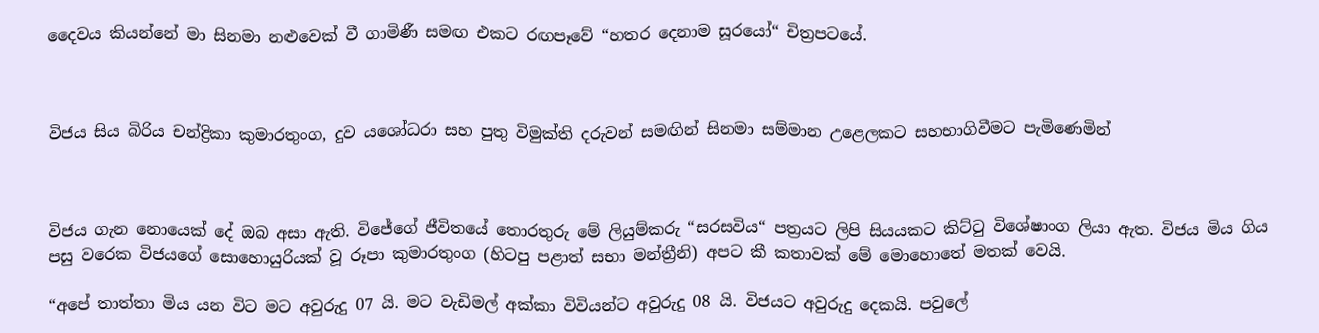දෛවය කියන්නේ මා සිනමා නළුවෙක් වී ගාමිණී සමඟ එකට රඟපෑවේ “හතර දෙනාම සූරයෝ“ චිත්‍රපටයේ.



විජය සිය බිරිය චන්ද්‍රිකා කුමාරතුංග, දුව යශෝධරා සහ පුතු විමුක්ති දරුවන් සමඟින් සිනමා සම්මාන උළෙලකට සහභාගිවීමට පැමිණෙමින්



විජය ගැන නොයෙක් දේ ඔබ අසා ඇති. විජේගේ ජීවිතයේ තොරතුරු මේ ලියුම්කරු “සරසවිය“ පත්‍රයට ලිපි සියයකට කිට්ටු විශේෂාංග ලියා ඇත. විජය මිය ගිය පසු වරෙක විජයගේ සොහොයුරියක් වූ රූපා කුමාරතුංග (හිටපු පළාත් සභා මන්ත්‍රීනි) අපට කී කතාවක් මේ මොහොතේ මතක් වෙයි.

“අපේ තාත්තා මිය යන විට මට අවුරුදු 07 යි. මට වැඩිමල් අක්කා විවියන්ට අවුරුදු 08 යි. විජයට අවුරුදු දෙකයි. පවුලේ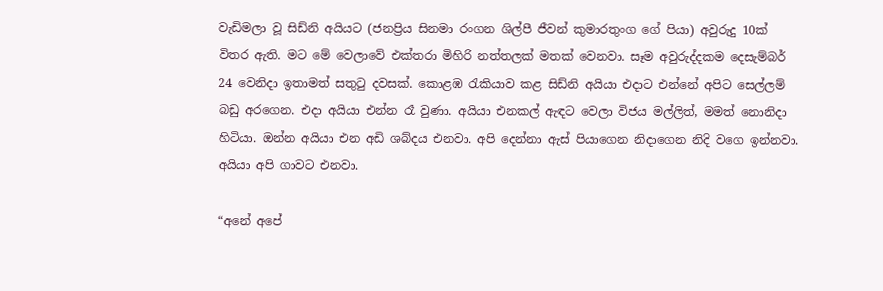වැඩිමලා වූ සිඩ්නි අයියට (ජනප්‍රිය සිනමා රංගන ශිල්පී ජීවන් කුමාරතුංග ගේ පියා) අවුරුදු 10ක් විතර ඇති. මට මේ වෙලාවේ එක්තරා මිහිරි නත්තලක් මතක් වෙනවා. සෑම අවුරුද්දකම දෙසැම්බර් 24 වෙනිදා ඉතාමත් සතුටු දවසක්. කොළඹ රැකියාව කළ සිඩ්නි අයියා එදාට එන්නේ අපිට සෙල්ලම් බඩු අරගෙන. එදා අයියා එන්න රෑ වුණා. අයියා එනකල් ඇඳට වෙලා විජය මල්ලිත්, මමත් නොනිදා හිටියා. ඔන්න අයියා එන අඩි ශබ්දය එනවා. අපි දෙන්නා ඇස් පියාගෙන නිදාගෙන නිදි වගෙ ඉන්නවා. අයියා අපි ගාවට එනවා.

“අනේ අපේ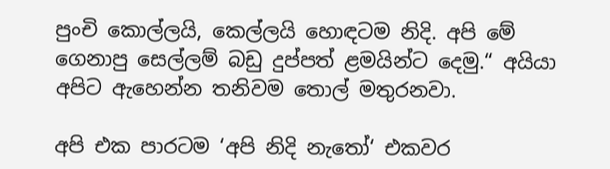පුංචි කොල්ලයි, කෙල්ලයි හොඳටම නිදි. අපි මේ ගෙනාපු සෙල්ලම් බඩු දුප්පත් ළමයින්ට දෙමු.“ අයියා අපිට ඇහෙන්න තනිවම තොල් මතුරනවා.

අපි එක පාරටම ‘අපි නිදි නැතෝ‘ එකවර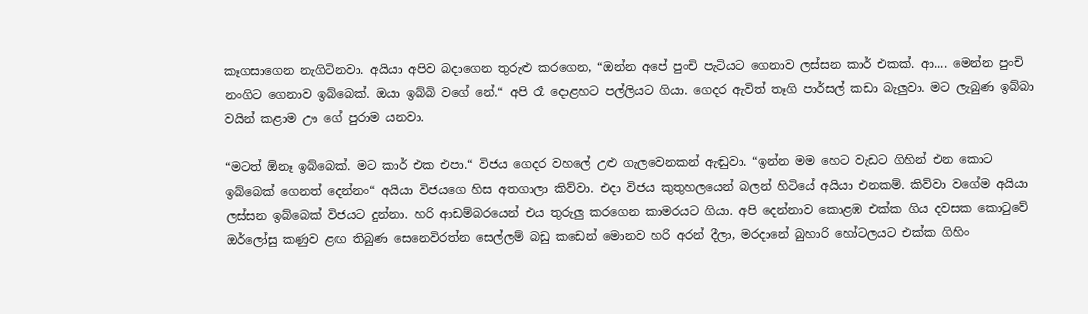කෑගසාගෙන නැගිටිනවා. අයියා අපිව බදාගෙන තුරුළු කරගෙන, “ඔන්න අපේ පුංචි පැටියට ගෙනාව ලස්සන කාර් එකක්. ආ.... මෙන්න පුංචි නංගිට ගෙනාව ඉබ්බෙක්. ඔයා ඉබ්බි වගේ නේ.“ අපි රෑ දොළහට පල්ලියට ගියා. ගෙදර ඇවිත් තෑගි පාර්සල් කඩා බැලුවා. මට ලැබුණ ඉබ්බා වයින් කළාම ඌ ගේ පුරාම යනවා.

“මටත් ඕනෑ ඉබ්බෙක්. මට කාර් එක එපා.“ විජය ගෙදර වහලේ උළු ගැලවෙනකන් ඇඬුවා. “ඉන්න මම හෙට වැඩට ගිහින් එන කොට ඉබ්බෙක් ගෙනත් දෙන්නං“ අයියා විජයගෙ හිස අතගාලා කිව්වා. එදා විජය කුතුහලයෙන් බලන් හිටියේ අයියා එනකම්. කිව්වා වගේම අයියා ලස්සන ඉබ්බෙක් විජයට දුන්නා. හරි ආඩම්බරයෙන් එය තුරුලු කරගෙන කාමරයට ගියා. අපි දෙන්නාව කොළඹ එක්ක ගිය දවසක කොටුවේ ඔර්ලෝසු කණුව ළඟ තිබුණ සෙනෙවිරත්න සෙල්ලම් බඩු කඩෙන් මොනව හරි අරන් දීලා, මරදානේ බුහාරි හෝටලයට එක්ක ගිහිං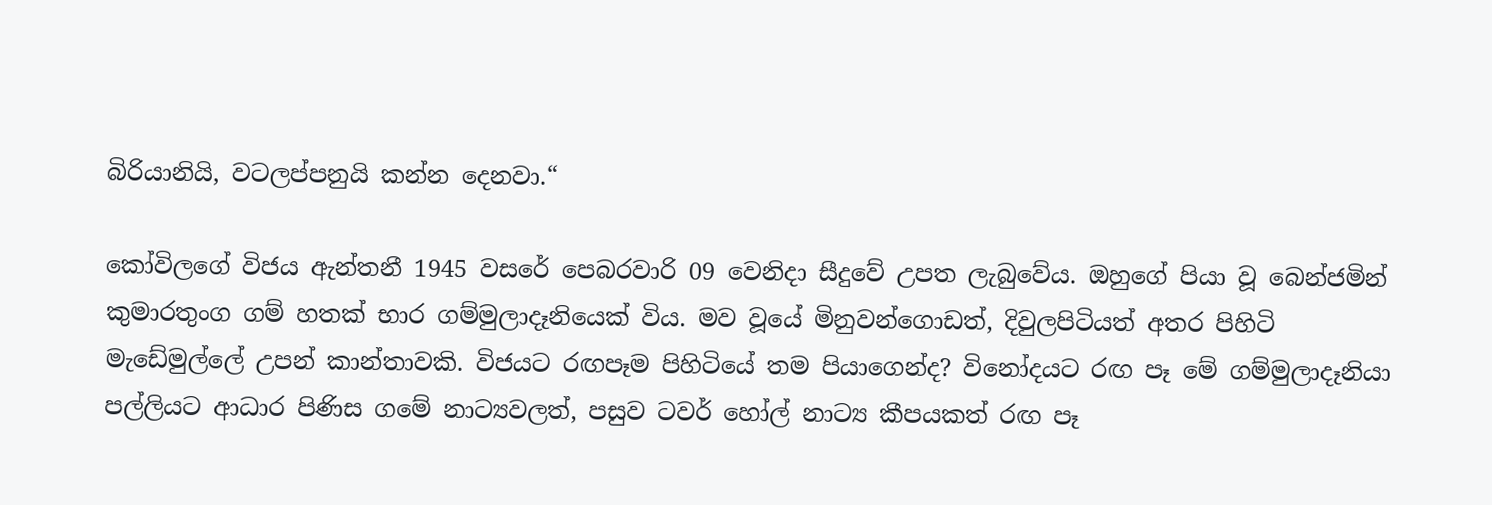බිරියානියි, වටලප්පනුයි කන්න දෙනවා.“

කෝවිලගේ විජය ඇන්තනී 1945 වසරේ පෙබරවාරි 09 වෙනිදා සීදුවේ උපත ලැබුවේය. ඔහුගේ පියා වූ බෙන්ජමින් කුමාරතුංග ගම් හතක් භාර ගම්මුලාදෑනියෙක් විය. මව වූයේ මිනුවන්ගොඩත්, දිවුලපිටියත් අතර පිහිටි මැඩේමුල්ලේ උපන් කාන්තාවකි. විජයට රඟපෑම පිහිටියේ තම පියාගෙන්ද? විනෝදයට රඟ පෑ මේ ගම්මුලාදෑනියා පල්ලියට ආධාර පිණිස ගමේ නාට්‍යවලත්, පසුව ටවර් හෝල් නාට්‍ය කීපයකත් රඟ පෑ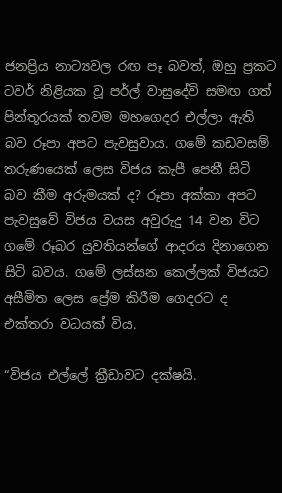ජනප්‍රිය නාට්‍යවල රඟ පෑ බවත්, ඔහු ප්‍රකට ටවර් නිළියක වූ පර්ල් වාසුදේවි සමඟ ගත් පින්තූරයක් තවම මහගෙදර එල්ලා ඇති බව රූපා අපට පැවසුවාය. ගමේ කඩවසම් තරුණයෙක් ලෙස විජය කැපී පෙනී සිටි බව කීම අරුමයක් ද? රූපා අක්කා අපට පැවසුවේ විජය වයස අවුරුදු 14 වන විට ගමේ රූබර යුවතියන්ගේ ආදරය දිනාගෙන සිටි බවය. ගමේ ලස්සන කෙල්ලක් විජයට අසීමිත ලෙස ප්‍රේම කිරීම ගෙදරට ද එක්තරා වධයක් විය.

“විජය එල්ලේ ක්‍රීඩාවට දක්ෂයි.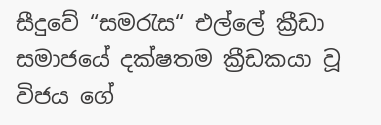සීදුවේ “සමරැස“ එල්ලේ ක්‍රීඩා සමාජයේ දක්ෂතම ක්‍රීඩකයා වූ විජය ගේ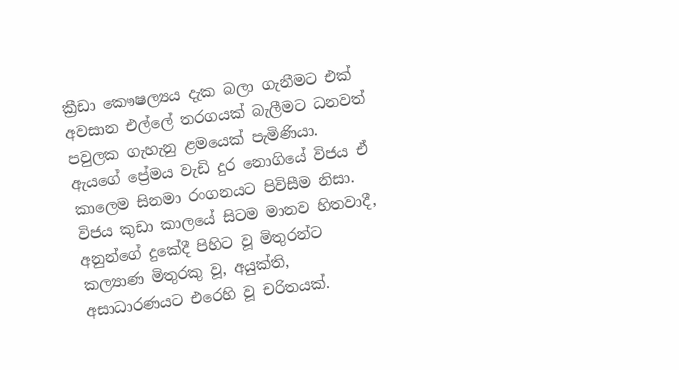ක්‍රීඩා කෞෂල්‍යය දැක බලා ගැනීමට එක් අවසාන එල්ලේ තරගයක් බැලීමට ධනවත් පවුලක ගැහැනු ළමයෙක් පැමිණියා. ඇයගේ ප්‍රේමය වැඩි දුර නොගියේ විජය ඒ කාලෙම සිනමා රංගනයට පිවිසීම නිසා. විජය කුඩා කාලයේ සිටම මානව හිතවාදී, අනුන්ගේ දුකේදී පිහිට වූ මිතුරන්ට කල්‍යාණ මිතුරකු වූ, අයුක්ති, අසාධාරණයට එරෙහි වූ චරිතයක්.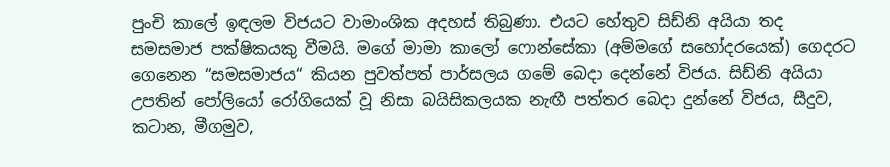පුංචි කාලේ ඉඳලම විජයට වාමාංශික අදහස් තිබුණා. එයට හේතුව සිඩ්නි අයියා තද සමසමාජ පක්ෂිකයකු වීමයි. මගේ මාමා කාලෝ ෆොන්සේකා (අම්මගේ සහෝදරයෙක්) ගෙදරට ගෙනෙන “සමසමාජය“ කියන පුවත්පත් පාර්සලය ගමේ බෙදා දෙන්නේ විජය. සිඩ්නි අයියා උපතින් පෝලියෝ රෝගියෙක් වූ නිසා බයිසිකලයක නැඟී පත්තර බෙදා දුන්නේ විජය, සීදුව, කටාන, මීගමුව,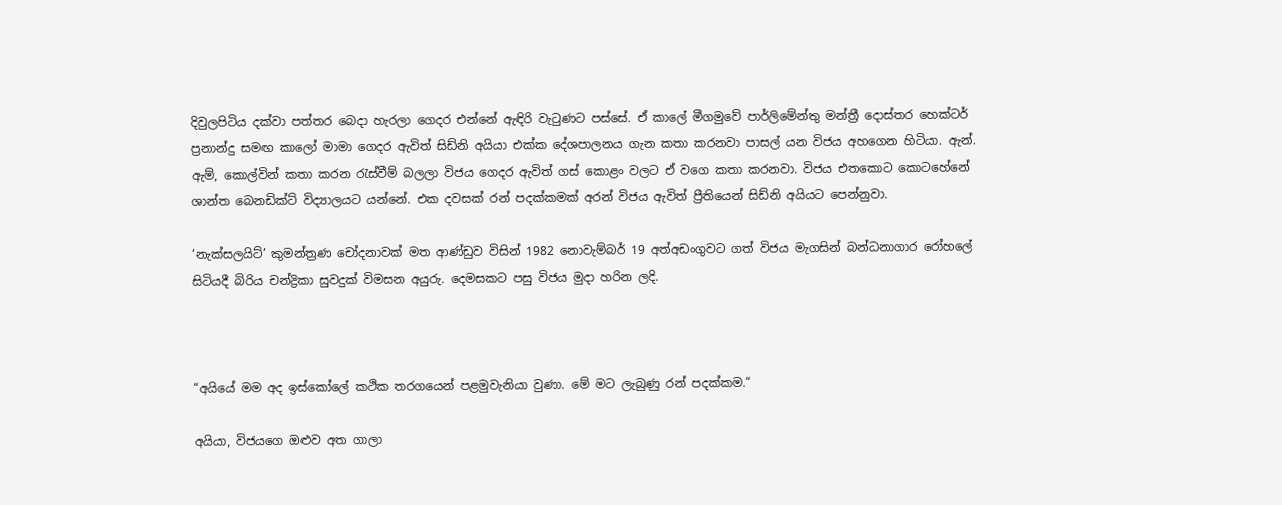දිවුලපිටිය දක්වා පත්තර බෙදා හැරලා ගෙදර එන්නේ ඇඳිරි වැටුණට පස්සේ. ඒ කාලේ මීගමුවේ පාර්ලිමේන්තු මන්ත්‍රී දොස්තර හෙක්ටර් ප්‍රනාන්දු සමඟ කාලෝ මාමා ගෙදර ඇවිත් සිඩ්නි අයියා එක්ක දේශපාලනය ගැන කතා කරනවා පාසල් යන විජය අහගෙන හිටියා. ඇන්. ඇම්, කොල්වින් කතා කරන රැස්වීම් බලලා විජය ගෙදර ඇවිත් ගස් කොළං වලට ඒ වගෙ කතා කරනවා. විජය එතකොට කොටහේනේ ශාන්ත බෙනඩික්ට් විද්‍යාලයට යන්නේ. එක දවසක් රන් පදක්කමක් අරන් විජය ඇවිත් ප්‍රීතියෙන් සිඩ්නි අයියට පෙන්නුවා.

‘නැක්සලයිට්’ කුමන්ත්‍රණ චෝදනාවක් මත ආණ්ඩුව විසින් 1982 නොවැම්බර් 19 අත්අඩංගුවට ගත් විජය මැගසින් බන්ධනාගාර රෝහලේ සිටියදී බිරිය චන්ද්‍රිකා සුවදුක් විමසන අයුරු. දෙමසකට පසු විජය මුදා හරින ලදි.



“අයියේ මම අද ඉස්කෝලේ කථික තරගයෙන් පළමුවැනියා වුණා. මේ මට ලැබුණු රන් පදක්කම.“

අයියා, විජයගෙ ඔළුව අත ගාලා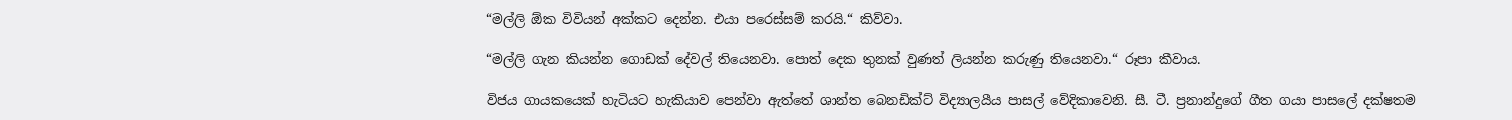“මල්ලි ඕක විවියන් අක්කට දෙන්න. එයා පරෙස්සම් කරයි.“ කිව්වා.

“මල්ලි ගැන කියන්න ගොඩක් දේවල් තියෙනවා. පොත් දෙක තුනක් වුණත් ලියන්න කරුණු තියෙනවා.“ රූපා කීවාය.

විජය ගායකයෙක් හැටියට හැකියාව පෙන්වා ඇත්තේ ශාන්ත බෙනඩික්ට් විද්‍යාලයීය පාසල් වේදිකාවෙනි. සී. ටී. ප්‍රනාන්දුගේ ගීත ගයා පාසලේ දක්ෂතම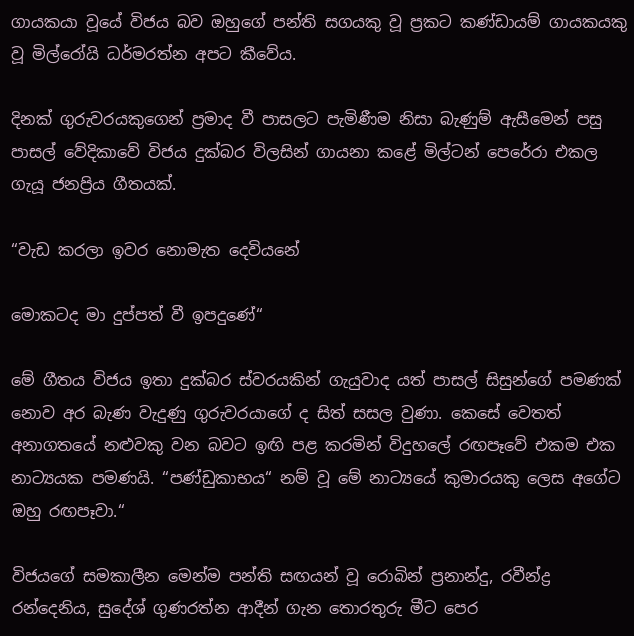ගායකයා වූයේ විජය බව ඔහුගේ පන්ති සගයකු වූ ප්‍රකට කණ්ඩායම් ගායකයකු වූ මිල්රෝයි ධර්මරත්න අපට කීවේය.

දිනක් ගුරුවරයකුගෙන් ප්‍රමාද වී පාසලට පැමිණීම නිසා බැණුම් ඇසීමෙන් පසු පාසල් වේදිකාවේ විජය දුක්බර විලසින් ගායනා කළේ මිල්ටන් පෙරේරා එකල ගැයූ ජනප්‍රිය ගීතයක්.

“වැඩ කරලා ඉවර නොමැත දෙවියනේ

මොකටද මා දුප්පත් වී ඉපදුණේ“

මේ ගීතය විජය ඉතා දුක්බර ස්වරයකින් ගැයුවාද යත් පාසල් සිසුන්ගේ පමණක් නොව අර බැණ වැදුණු ගුරුවරයාගේ ද සිත් සසල වුණා. කෙසේ වෙතත් අනාගතයේ නළුවකු වන බවට ඉඟි පළ කරමින් විදුහලේ රඟපෑවේ එකම එක නාට්‍යයක පමණයි. “පණ්ඩුකාභය“ නම් වූ මේ නාට්‍යයේ කුමාරයකු ලෙස අගේට ඔහු රඟපෑවා.“

විජයගේ සමකාලීන මෙන්ම පන්ති සඟයන් වූ රොබින් ප්‍රනාන්දු, රවීන්ද්‍ර රන්දෙනිය, සුදේශ් ගුණරත්න ආදීන් ගැන තොරතුරු මීට පෙර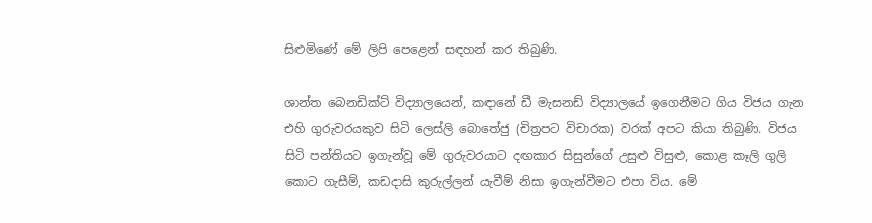සිළුමිණේ මේ ලිපි පෙළෙන් සඳහන් කර තිබුණි.

ශාන්ත බෙනඩික්ට් විද්‍යාලයෙන්, කඳානේ ඩී මැසනඩ් විද්‍යාලයේ ඉගෙනීමට ගිය විජය ගැන එහි ගුරුවරයකුව සිටි ලෙස්ලි බොතේජු (චිත්‍රපට විචාරක) වරක් අපට කියා තිබුණි. විජය සිටි පන්තියට ඉගැන්වූ මේ ගුරුවරයාට දඟකාර සිසුන්ගේ උසුළු විසුළු, කොළ කෑලි ගුලි කොට ගැසීම්, කඩදාසි කුරුල්ලන් යැවීම් නිසා ඉගැන්වීමට එපා විය. මේ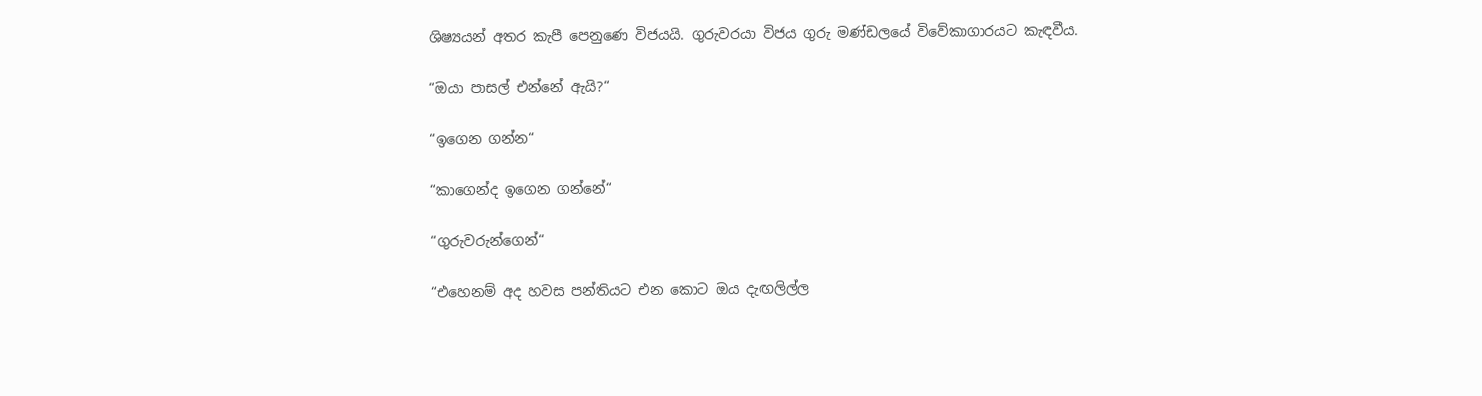ශිෂ්‍යයන් අතර කැපී පෙනුණෙ විජයයි. ගුරුවරයා විජය ගුරු මණ්ඩලයේ විවේකාගාරයට කැඳවීය.

“ඔයා පාසල් එන්නේ ඇයි?“

“ඉගෙන ගන්න“

“කාගෙන්ද ඉගෙන ගන්නේ“

“ගුරුවරුන්ගෙන්“

“එහෙනම් අද හවස පන්තියට එන කොට ඔය දැඟලිල්ල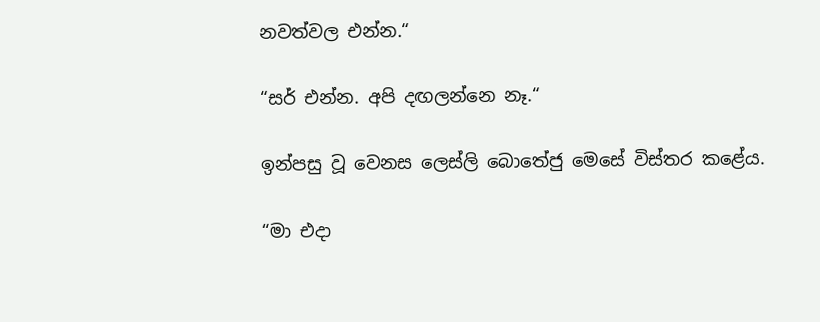නවත්වල එන්න.“

“සර් එන්න. අපි දඟලන්නෙ නෑ.“

ඉන්පසු වූ වෙනස ලෙස්ලි බොතේජු මෙසේ විස්තර කළේය.

“මා එදා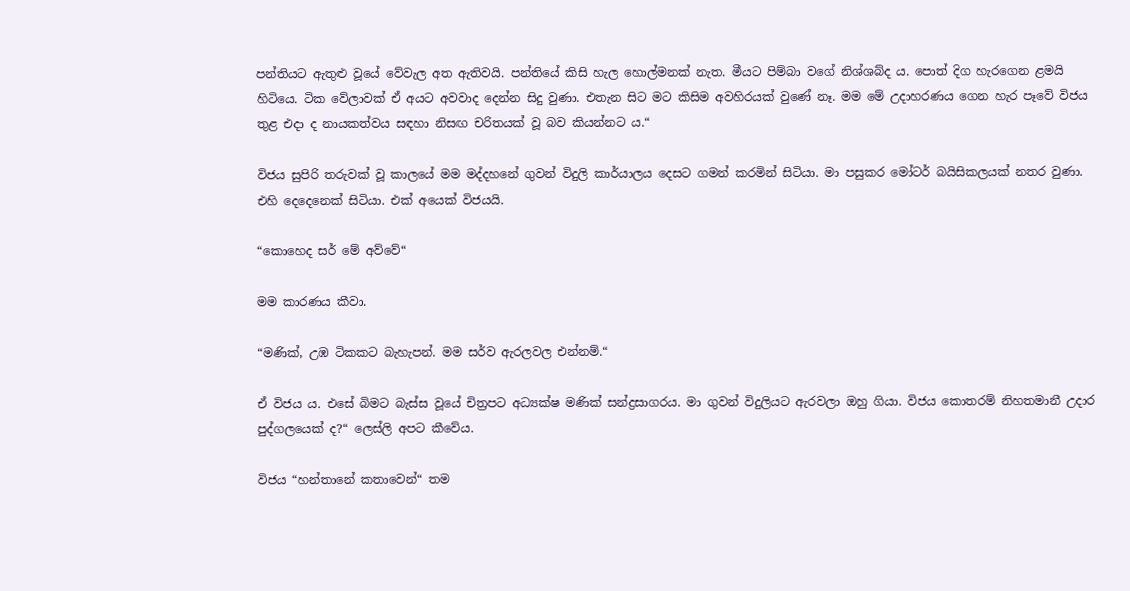පන්තියට ඇතුළු වූයේ වේවැල අත ඇතිවයි. පන්තියේ කිසි හැල හොල්මනක් නැත. මීයට පිම්බා වගේ නිශ්ශබ්ද ය. පොත් දිග හැරගෙන ළමයි හිටියෙ. ටික වේලාවක් ඒ අයට අවවාද දෙන්න සිදු වුණා. එතැන සිට මට කිසිම අවහිරයක් වුණේ නෑ. මම මේ උදාහරණය ගෙන හැර පෑවේ විජය තුළ එදා ද නායකත්වය සඳහා නිසඟ චරිතයක් වූ බව කියන්නට ය.“

විජය සුපිරි තරුවක් වූ කාලයේ මම මද්දහනේ ගුවන් විදුලි කාර්යාලය දෙසට ගමන් කරමින් සිටියා. මා පසුකර මෝටර් බයිසිකලයක් නතර වුණා. එහි දෙදෙනෙක් සිටියා. එක් අයෙක් විජයයි.

“කොහෙද සර් මේ අව්වේ“

මම කාරණය කීවා.

“මණික්, උඹ ටිකකට බැහැපන්. මම සර්ව ඇරලවල එන්නම්.“

ඒ විජය ය. එසේ බිමට බැස්ස වූයේ චිත්‍රපට අධ්‍යක්ෂ මණික් සන්ද්‍රසාගරය. මා ගුවන් විදුලියට ඇරවලා ඔහු ගියා. විජය කොතරම් නිහතමානී උදාර පුද්ගලයෙක් ද?“ ලෙස්ලි අපට කීවේය.

විජය “හන්තානේ කතාවෙන්“ තම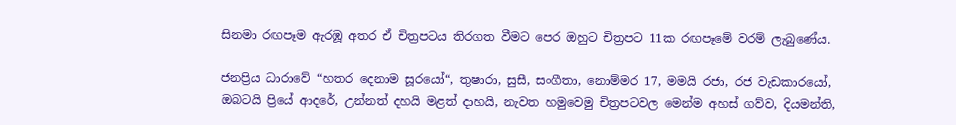සිනමා රඟපෑම ඇරඹූ අතර ඒ චිත්‍රපටය තිරගත වීමට පෙර ඔහුට චිත්‍රපට 11ක රඟපෑමේ වරම් ලැබුණේය.

ජනප්‍රිය ධාරාවේ “හතර දෙනාම සූරයෝ“, තුෂාරා, සුසී, සංගීතා, නොම්මර 17, මමයි රජා, රජ වැඩකාරයෝ, ඔබටයි ප්‍රියේ ආදරේ, උන්නත් දහයි මළත් දාහයි, නැවත හමුවෙමු චිත්‍රපටවල මෙන්ම අහස් ගව්ව, දියමන්ති,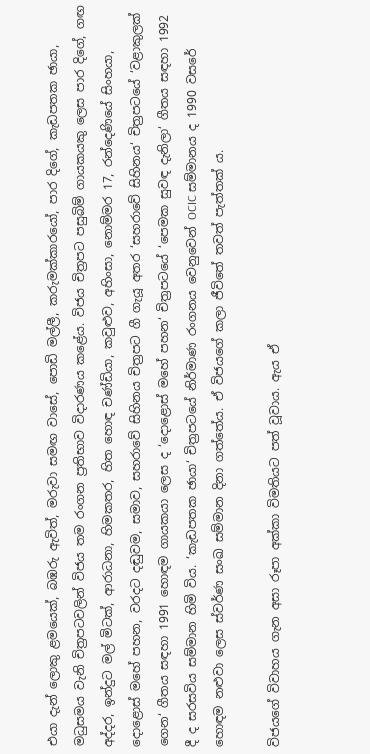එයා දැන් ලොකු ළමයෙක්, බඹරු ඇවිත්, මරුවා සමඟ වාසේ, පොඩි මල්ලී, කරුමක්කාරයෝ, පාර දිගේ, කැඩපතක ඡායා, මධුසමය වැනි චිත්‍රපටවලින් විජය තම රංගන ප්‍රතිභාව විදාරණය කළේය. විජය චිත්‍රපට පසුබිම් ගායකයකු ලෙස පාර දිගේ, ගඟ අද්දර, ඉන්දුට මල් මිටක්, ආරාධනා, හිමකතර, හිත හොඳ චණ්ඩියා, කවුළුව, අහිංසා, නොම්මර 17, රන්දෙණියේ සිංහයා, දොළොස් මහේ පහන, වරදට දඬුවම, සමාව, සහරාවේ සිහිනය චිත්‍රපට ගී ගැයූ අතර ‘සහරාවේ සිහිනය‘ චිත්‍රපටයේ ‘වළාකුලක් ගෙන‘ ගීතය සඳහා 1991 හොඳම ගායකයා ලෙස ද ‘දොළොස් මහේ පහන‘ චිත්‍රපටයේ ‘පෙමක සුවඳ දැනිලා‘ ගීතය සඳහා 1992 දී ද සරසවිය සම්මාන හිමි විය. ‘කැඩපතක ඡායා‘ චිත්‍රපටයේ නිර්මාණ රංගනය වෙනුවෙන් OCIC සම්මානය ද 1990 වසරේ හොඳම නළුවා ලෙස ස්වර්ණ සංඛ සම්මාන දිනා ගත්තේය. ඒ විජයගේ කලා ජීවිතේ තවත් පැත්තක් ය.

විජයගේ විවාහය ගැන අසා රූපා අක්කා විමතියට පත් වූවාය. ඇය ඒ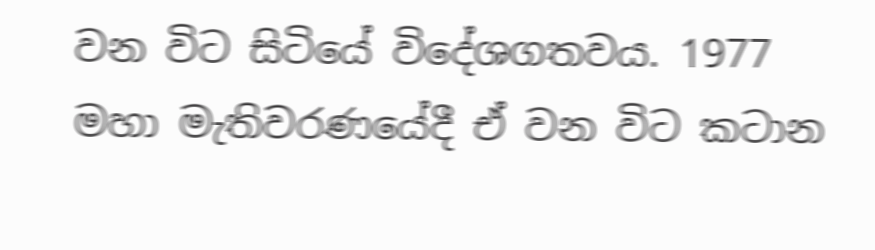වන විට සිටියේ විදේශගතවය. 1977 මහා මැතිවරණයේදී ඒ වන විට කටාන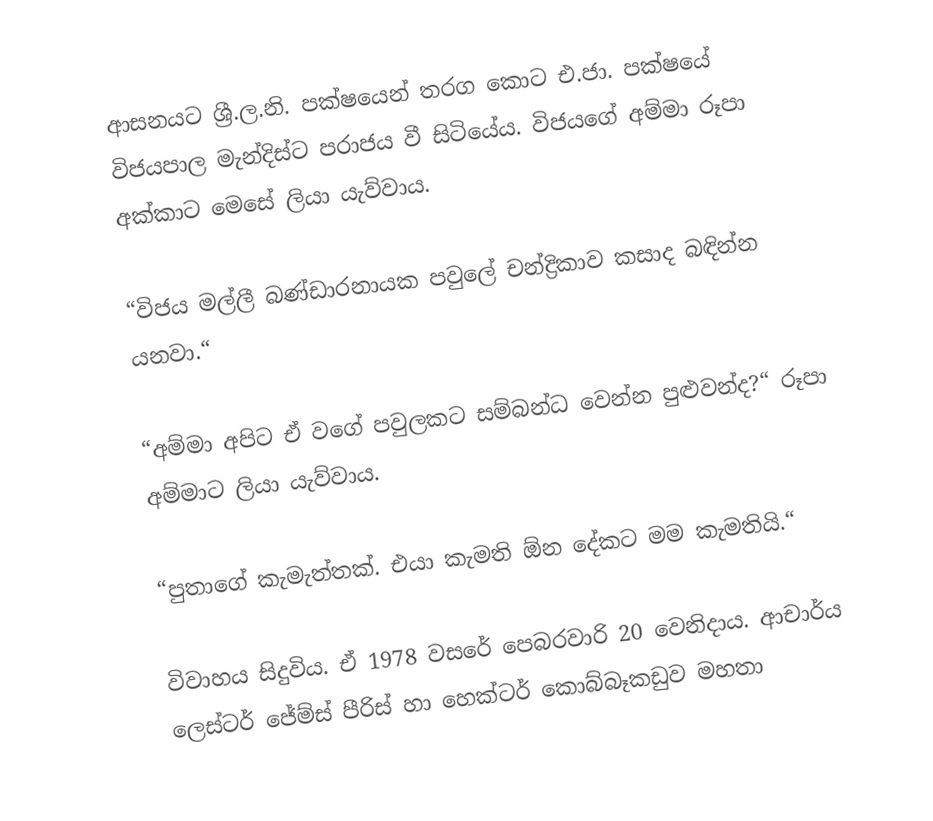ආසනයට ශ්‍රී.ල.නි. පක්ෂයෙන් තරග කොට එ.ජා. පක්ෂයේ විජයපාල මැන්දිස්ට පරාජය වී සිටියේය. විජයගේ අම්මා රූපා අක්කාට මෙසේ ලියා යැව්වාය.

“විජය මල්ලී බණ්ඩාරනායක පවුලේ චන්ද්‍රිකාව කසාද බඳින්න යනවා.“

“අම්මා අපිට ඒ වගේ පවුලකට සම්බන්ධ වෙන්න පුළුවන්ද?“ රූපා අම්මාට ලියා යැව්වාය.

“පුතාගේ කැමැත්තක්. එයා කැමති ඕන දේකට මම කැමතියි.“

විවාහය සිදුවිය. ඒ 1978 වසරේ පෙබරවාරි 20 වෙනිදාය. ආචාර්ය ලෙස්ටර් ජේම්ස් පීරිස් හා හෙක්ටර් කොබ්බෑකඩුව මහතා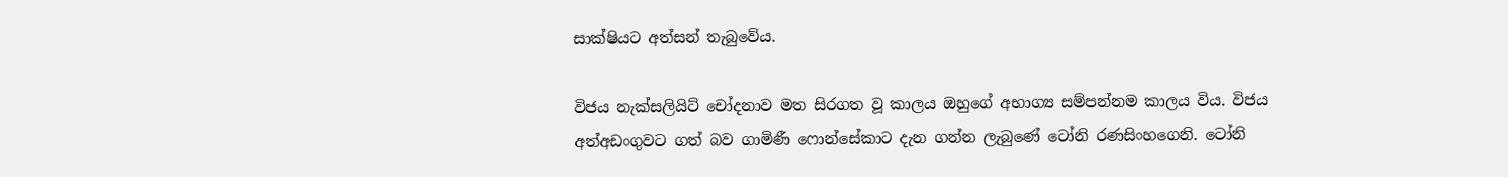සාක්ෂියට අත්සන් තැබුවේය.

විජය නැක්සලියිට් චෝදනාව මත සිරගත වූ කාලය ඔහුගේ අභාග්‍ය සම්පන්නම කාලය විය. විජය අත්අඩංගුවට ගත් බව ගාමිණී ෆොන්සේකාට දැන ගන්න ලැබුණේ ටෝනි රණසිංහගෙනි. ටෝනි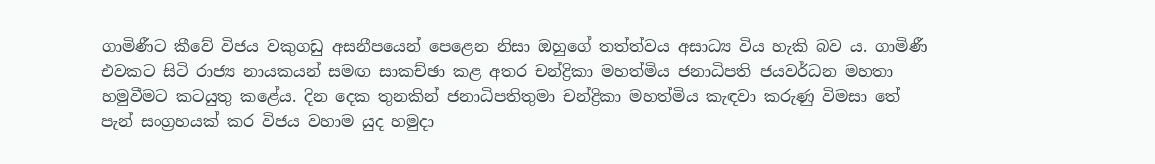ගාමිණීට කීවේ විජය වකුගඩු අසනීපයෙන් පෙළෙන නිසා ඔහුගේ තත්ත්වය අසාධ්‍ය විය හැකි බව ය. ගාමිණී එවකට සිටි රාජ්‍ය නායකයන් සමඟ සාකච්ඡා කළ අතර චන්ද්‍රිකා මහත්මිය ජනාධිපති ජයවර්ධන මහතා හමුවීමට කටයුතු කළේය. දින දෙක තුනකින් ජනාධිපතිතුමා චන්ද්‍රිකා මහත්මිය කැඳවා කරුණු විමසා තේ පැන් සංග්‍රහයක් කර විජය වහාම යුද හමුදා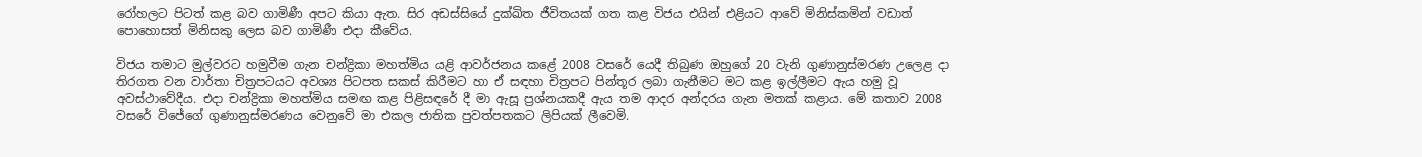රෝහලට පිටත් කළ බව ගාමිණී අපට කියා ඇත. සිර අඩස්සියේ දුක්ඛිත ජීවිතයක් ගත කළ විජය එයින් එළියට ආවේ මිනිස්කමින් වඩාත් පොහොසත් මිනිසකු ලෙස බව ගාමිණී එදා කීවේය.

විජය තමාට මුල්වරට හමුවීම ගැන චන්ද්‍රිකා මහත්මිය යළි ආවර්ජනය කළේ 2008 වසරේ යෙදී තිබුණ ඔහුගේ 20 වැනි ගුණානුස්මරණ උලෙළ දා තිරගත වන වාර්තා චිත්‍රපටයට අවශ්‍ය පිටපත සකස් කිරීමට හා ඒ සඳහා චිත්‍රපට පින්තූර ලබා ගැනීමට මට කළ ඉල්ලීමට ඇය හමු වූ අවස්ථාවේදීය. එදා චන්ද්‍රිකා මහත්මිය සමඟ කළ පිළිසඳරේ දී මා ඇසූ ප්‍රශ්නයකදී ඇය තම ආදර අන්දරය ගැන මතක් කළාය. මේ කතාව 2008 වසරේ විජේගේ ගුණානුස්මරණය වෙනුවේ මා එකල ජාතික පුවත්පතකට ලිපියක් ලීවෙමි.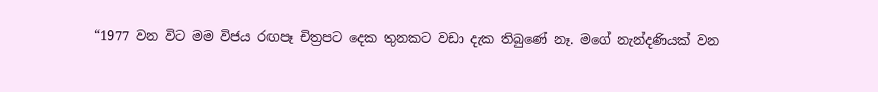“1977 වන විට මම විජය රඟපෑ චිත්‍රපට දෙක තුනකට වඩා දැක තිබුණේ නෑ. මගේ නැන්දණියක් වන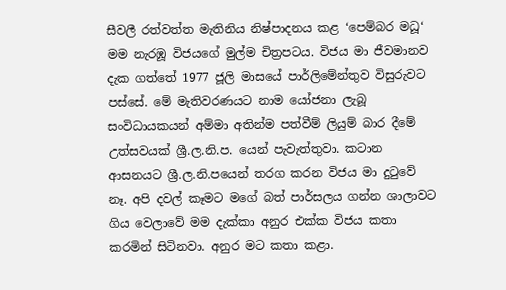සීවලී රත්වත්ත මැතිනිය නිෂ්පාදනය කළ ‘පෙම්බර මධූ‘ මම නැරඹූ විජයගේ මුල්ම චිත්‍රපටය. විජය මා ජීවමානව දැක ගත්තේ 1977 ජූලි මාසයේ පාර්ලිමේන්තුව විසුරුවට පස්සේ. මේ මැතිවරණයට නාම යෝජනා ලැබූ සංවිධායකයන් අම්මා අතින්ම පත්වීම් ලියුම් බාර දීමේ උත්සවයක් ශ්‍රී.ල.නි.ප. යෙන් පැවැත්තුවා. කටාන ආසනයට ශ්‍රී.ල.නි.පයෙන් තරග කරන විජය මා දුටුවේ නෑ. අපි දවල් කෑමට මගේ බත් පාර්සලය ගන්න ශාලාවට ගිය වෙලාවේ මම දැක්කා අනුර එක්ක විජය කතා කරමින් සිටිනවා. අනුර මට කතා කළා.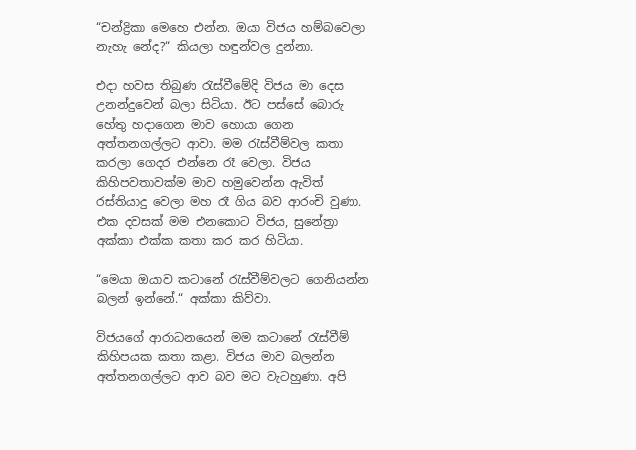“චන්ද්‍රිකා මෙහෙ එන්න. ඔයා විජය හම්බවෙලා නැහැ නේද?“ කියලා හඳුන්වල දුන්නා.

එදා හවස තිබුණ රැස්වීමේදි විජය මා දෙස උනන්දුවෙන් බලා සිටියා. ඊට පස්සේ බොරු හේතු හදාගෙන මාව හොයා ගෙන අත්තනගල්ලට ආවා. මම රැස්වීම්වල කතා කරලා ගෙදර එන්නෙ රෑ වෙලා. විජය කිහිපවතාවක්ම මාව හමුවෙන්න ඇවිත් රස්තියාදු වෙලා මහ රෑ ගිය බව ආරංචි වුණා. එක දවසක් මම එනකොට විජය, සුනේත්‍රා අක්කා එක්ක කතා කර කර හිටියා.

“මෙයා ඔයාව කටානේ රැස්වීම්වලට ගෙනියන්න බලන් ඉන්නේ.“ අක්කා කිව්වා.

විජයගේ ආරාධනයෙන් මම කටානේ රැස්වීම් කිහිපයක කතා කළා. විජය මාව බලන්න අත්තනගල්ලට ආව බව මට වැටහුණා. අපි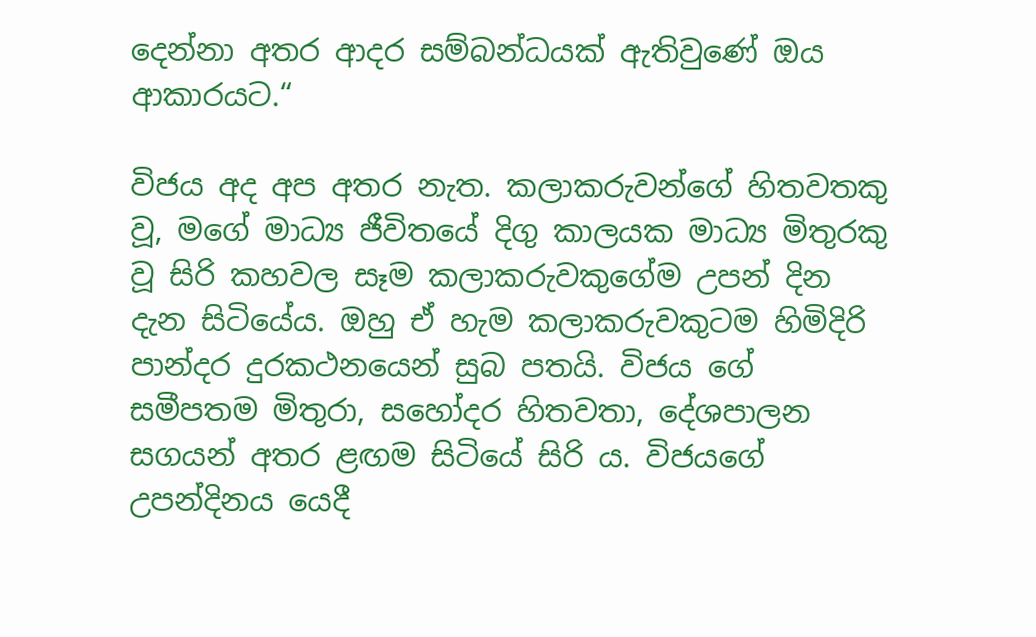දෙන්නා අතර ආදර සම්බන්ධයක් ඇතිවුණේ ඔය ආකාරයට.“

විජය අද අප අතර නැත. කලාකරුවන්ගේ හිතවතකු වූ, මගේ මාධ්‍ය ජීවිතයේ දිගු කාලයක මාධ්‍ය මිතුරකු වූ සිරි කහවල සෑම කලාකරුවකුගේම උපන් දින දැන සිටියේය. ඔහු ඒ හැම කලාකරුවකුටම හිමිදිරි පාන්දර දුරකථනයෙන් සුබ පතයි. විජය ගේ සමීපතම මිතුරා, සහෝදර හිතවතා, දේශපාලන සගයන් අතර ළඟම සිටියේ සිරි ය. විජයගේ උපන්දිනය යෙදී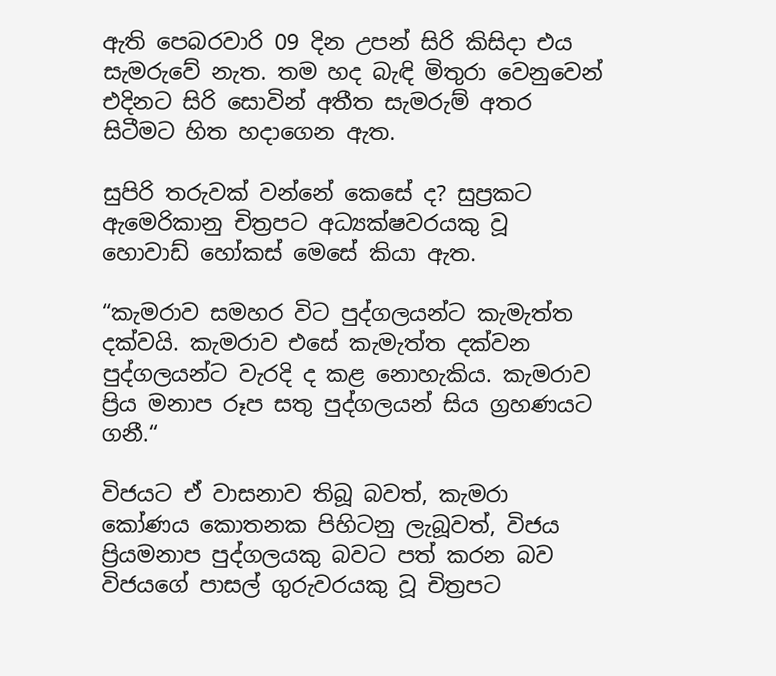ඇති පෙබරවාරි 09 දින උපන් සිරි කිසිදා එය සැමරුවේ නැත. තම හද බැඳි මිතුරා වෙනුවෙන් එදිනට සිරි සොවින් අතීත සැමරුම් අතර සිටීමට හිත හදාගෙන ඇත.

සුපිරි තරුවක් වන්නේ කෙසේ ද? සුප්‍රකට ඇමෙරිකානු චිත්‍රපට අධ්‍යක්ෂවරයකු වූ හොවාඩ් හෝකස් මෙසේ කියා ඇත.

“කැමරාව සමහර විට පුද්ගලයන්ට කැමැත්ත දක්වයි. කැමරාව එසේ කැමැත්ත දක්වන පුද්ගලයන්ට වැරදි ද කළ නොහැකිය. කැමරාව ප්‍රිය මනාප රූප සතු පුද්ගලයන් සිය ග්‍රහණයට ගනී.“

විජයට ඒ වාසනාව තිබූ බවත්, කැමරා කෝණය කොතනක පිහිටනු ලැබූවත්, විජය ප්‍රියමනාප පුද්ගලයකු බවට පත් කරන බව විජයගේ පාසල් ගුරුවරයකු වූ චිත්‍රපට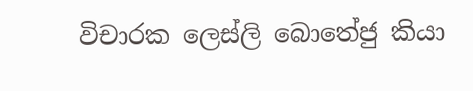විචාරක ලෙස්ලි බොතේජු කියා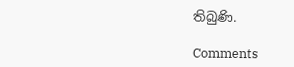තිබුණි.

Comments